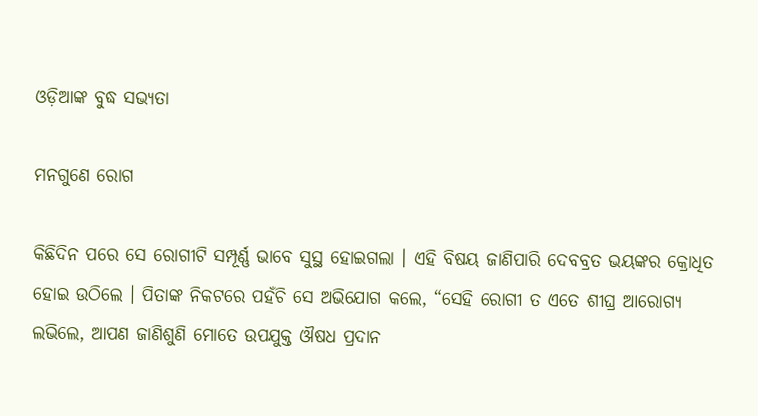ଓଡ଼ିଆଙ୍କ ବୁଦ୍ଧ ସଭ୍ୟତା

ମନଗୁଣେ ରୋଗ

କିଛିଦିନ ପରେ ସେ ରୋଗୀଟି ସମ୍ପୂର୍ଣ୍ଣ ଭାବେ ସୁସ୍ଥ ହୋଇଗଲା । ଏହି ବିଷୟ ଜାଣିପାରି ଦେବବ୍ରତ ଭୟଙ୍କର କ୍ରୋଧିତ ହୋଇ ଉଠିଲେ । ପିତାଙ୍କ ନିକଟରେ ପହଁଚି ସେ ଅଭିଯୋଗ କଲେ, “ସେହି ରୋଗୀ ତ ଏତେ ଶୀଘ୍ର ଆରୋଗ୍ୟ ଲଭିଲେ, ଆପଣ ଜାଣିଶୁଣି ମୋତେ ଉପଯୁକ୍ତ ଔଷଧ ପ୍ରଦାନ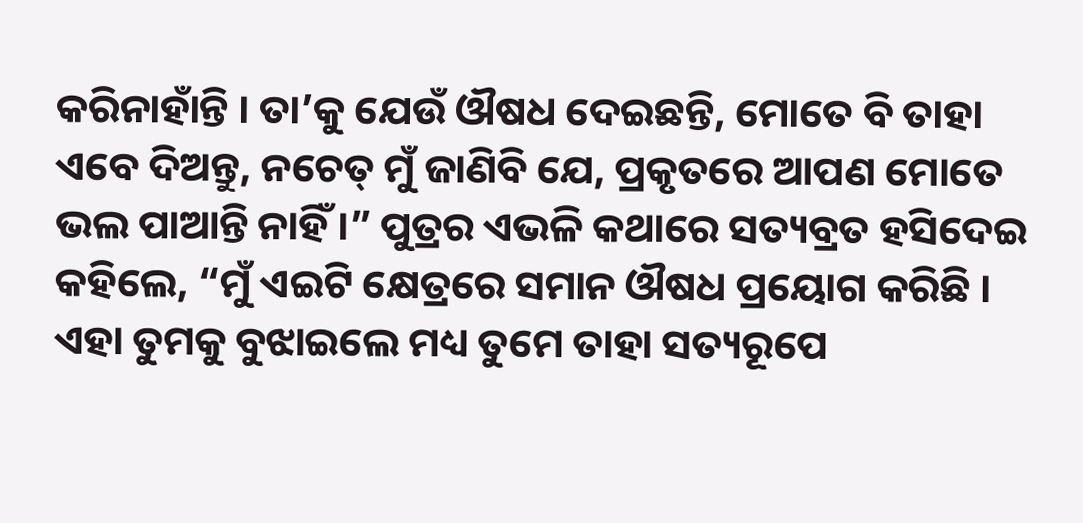କରିନାହାଁନ୍ତି । ତା’କୁ ଯେଉଁ ଔଷଧ ଦେଇଛନ୍ତି, ମୋତେ ବି ତାହା ଏବେ ଦିଅନ୍ତୁ, ନଚେତ୍ ମୁଁ ଜାଣିବି ଯେ, ପ୍ରକୃତରେ ଆପଣ ମୋତେ ଭଲ ପାଆନ୍ତି ନାହିଁ ।” ପୁତ୍ରର ଏଭଳି କଥାରେ ସତ୍ୟବ୍ରତ ହସିଦେଇ କହିଲେ, “ମୁଁ ଏଇଟି କ୍ଷେତ୍ରରେ ସମାନ ଔଷଧ ପ୍ରୟୋଗ କରିଛି । ଏହା ତୁମକୁ ବୁଝାଇଲେ ମଧ୍ୟ ତୁମେ ତାହା ସତ୍ୟରୂପେ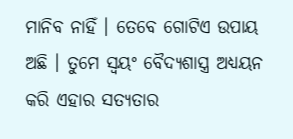ମାନିବ ନାହିଁ । ତେବେ ଗୋଟିଏ ଉପାୟ ଅଛି । ତୁମେ ସ୍ୱୟଂ ବୈଦ୍ୟଶାସ୍ତ୍ର ଅଧ୍ୟୟନ କରି ଏହାର ସତ୍ୟତାର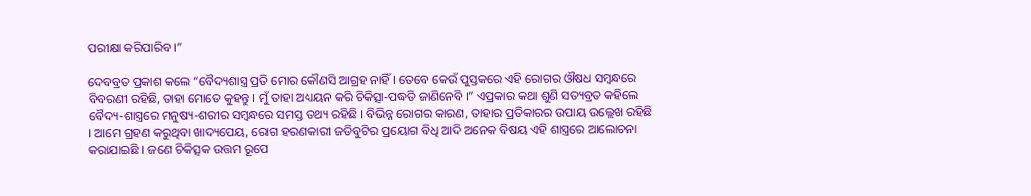ପରୀକ୍ଷା କରିପାରିବ ।”

ଦେବବ୍ରତ ପ୍ରକାଶ କଲେ “ବୈଦ୍ୟଶାସ୍ତ୍ର ପ୍ରତି ମୋର କୌଣସି ଆଗ୍ରହ ନାହିଁ । ତେବେ କେଉଁ ପୁସ୍ତକରେ ଏହି ରୋଗର ଔଷଧ ସମ୍ବନ୍ଧରେ ବିବରଣୀ ରହିଛି, ତାହା ମୋତେ କୁହନ୍ତୁ । ମୁଁ ତାହା ଅଧ୍ୟୟନ କରି ଚିକିତ୍ସା-ପଦ୍ଧତି ଜାଣିନେବି ।” ଏପ୍ରକାର କଥା ଶୁଣି ସତ୍ୟବ୍ରତ କହିଲେ ବୈଦ୍ୟ-ଶାସ୍ତ୍ରରେ ମନୁଷ୍ୟ-ଶରୀର ସମ୍ବନ୍ଧରେ ସମସ୍ତ ତଥ୍ୟ ରହିଛି । ବିଭିନ୍ନ ରୋଗର କାରଣ, ତାହାର ପ୍ରତିକାରର ଉପାୟ ଉଲ୍ଲେଖ ରହିଛି । ଆମେ ଗ୍ରହଣ କରୁଥିବା ଖାଦ୍ୟପେୟ, ରୋଗ ହରଣକାରୀ ଜଡିବୁଟିର ପ୍ରୟୋଗ ବିଧି ଆଦି ଅନେକ ବିଷୟ ଏହି ଶାସ୍ତ୍ରରେ ଆଲୋଚନା କରାଯାଇଛି । ଜଣେ ଚିକିତ୍ସକ ଉତ୍ତମ ରୂପେ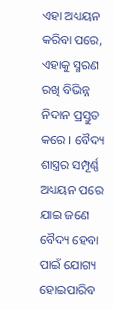ଏହା ଅଧ୍ୟୟନ କରିବା ପରେ, ଏହାକୁ ସ୍ମରଣ ରଖି ବିଭିନ୍ନ ନିଦାନ ପ୍ରସ୍ତୁତ କରେ । ବୈଦ୍ୟ ଶାସ୍ତ୍ରର ସମ୍ପୂର୍ଣ୍ଣ ଅଧ୍ୟୟନ ପରେ ଯାଇ ଜଣେ ବୈଦ୍ୟ ହେବା ପାଇଁ ଯୋଗ୍ୟ ହୋଇପାରିବ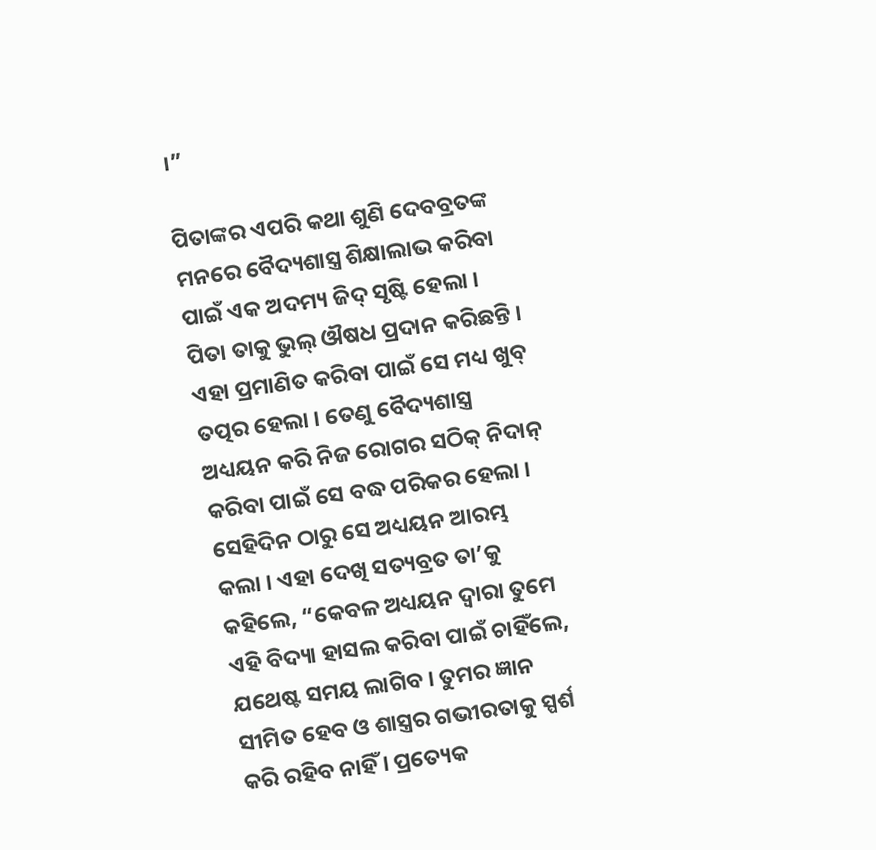।”

ପିତାଙ୍କର ଏପରି କଥା ଶୁଣି ଦେବବ୍ରତଙ୍କ ମନରେ ବୈଦ୍ୟଶାସ୍ତ୍ର ଶିକ୍ଷାଲାଭ କରିବା ପାଇଁ ଏକ ଅଦମ୍ୟ ଜିଦ୍ ସୃଷ୍ଟି ହେଲା । ପିତା ତାକୁ ଭୁଲ୍ ଔଷଧ ପ୍ରଦାନ କରିଛନ୍ତି । ଏହା ପ୍ରମାଣିତ କରିବା ପାଇଁ ସେ ମଧ୍ୟ ଖୁବ୍ ତତ୍ପର ହେଲା । ତେଣୁ ବୈଦ୍ୟଶାସ୍ତ୍ର ଅଧ୍ୟୟନ କରି ନିଜ ରୋଗର ସଠିକ୍ ନିଦାନ୍ କରିବା ପାଇଁ ସେ ବଦ୍ଧ ପରିକର ହେଲା । ସେହିଦିନ ଠାରୁ ସେ ଅଧ୍ୟୟନ ଆରମ୍ଭ କଲା । ଏହା ଦେଖି ସତ୍ୟବ୍ରତ ତା’କୁ କହିଲେ, “କେବଳ ଅଧ୍ୟୟନ ଦ୍ୱାରା ତୁମେ ଏହି ବିଦ୍ୟା ହାସଲ କରିବା ପାଇଁ ଚାହିଁଲେ, ଯଥେଷ୍ଟ ସମୟ ଲାଗିବ । ତୁମର ଜ୍ଞାନ ସୀମିତ ହେବ ଓ ଶାସ୍ତ୍ରର ଗଭୀରତାକୁ ସ୍ପର୍ଶ କରି ରହିବ ନାହିଁ । ପ୍ରତ୍ୟେକ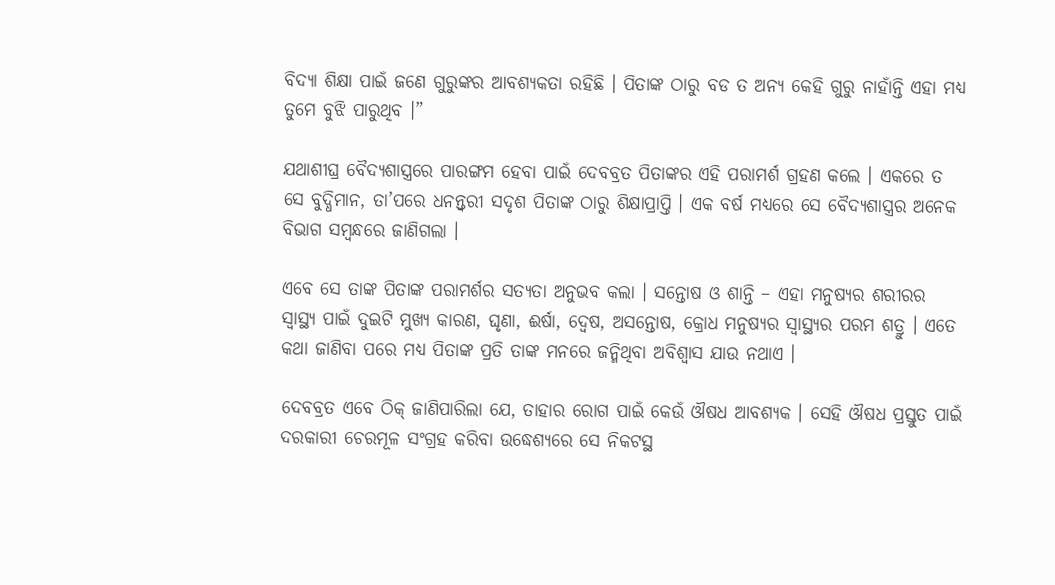ବିଦ୍ୟା ଶିକ୍ଷା ପାଇଁ ଜଣେ ଗୁରୁଙ୍କର ଆବଶ୍ୟକତା ରହିଛି । ପିତାଙ୍କ ଠାରୁ ବଡ ତ ଅନ୍ୟ କେହି ଗୁରୁ ନାହାଁନ୍ତି ଏହା ମଧ୍ୟ ତୁମେ ବୁଝି ପାରୁଥିବ ।”

ଯଥାଶୀଘ୍ର ବୈଦ୍ୟଶାସ୍ତ୍ରରେ ପାରଙ୍ଗମ ହେବା ପାଇଁ ଦେବବ୍ରତ ପିତାଙ୍କର ଏହି ପରାମର୍ଶ ଗ୍ରହଣ କଲେ । ଏକରେ ତ ସେ ବୁଦ୍ଧିମାନ, ତା’ପରେ ଧନନ୍ତ୍ୱରୀ ସଦୃଶ ପିତାଙ୍କ ଠାରୁ ଶିକ୍ଷାପ୍ରାପ୍ତି । ଏକ ବର୍ଷ ମଧ୍ୟରେ ସେ ବୈଦ୍ୟଶାସ୍ତ୍ରର ଅନେକ ବିଭାଗ ସମ୍ବନ୍ଧରେ ଜାଣିଗଲା ।

ଏବେ ସେ ତାଙ୍କ ପିତାଙ୍କ ପରାମର୍ଶର ସତ୍ୟତା ଅନୁଭବ କଲା । ସନ୍ତୋଷ ଓ ଶାନ୍ତି – ଏହା ମନୁଷ୍ୟର ଶରୀରର ସ୍ୱାସ୍ଥ୍ୟ ପାଇଁ ଦୁଇଟି ମୁଖ୍ୟ କାରଣ, ଘୃଣା, ଈର୍ଷା, ଦ୍ୱେଷ, ଅସନ୍ତୋଷ, କ୍ରୋଧ ମନୁଷ୍ୟର ସ୍ୱାସ୍ଥ୍ୟର ପରମ ଶତ୍ରୁ । ଏତେ କଥା ଜାଣିବା ପରେ ମଧ୍ୟ ପିତାଙ୍କ ପ୍ରତି ତାଙ୍କ ମନରେ ଜନ୍ମିଥିବା ଅବିଶ୍ୱାସ ଯାଉ ନଥାଏ ।

ଦେବବ୍ରତ ଏବେ ଠିକ୍ ଜାଣିପାରିଲା ଯେ, ତାହାର ରୋଗ ପାଇଁ କେଉଁ ଔଷଧ ଆବଶ୍ୟକ । ସେହି ଔଷଧ ପ୍ରସ୍ତୁତ ପାଇଁ ଦରକାରୀ ଚେରମୂଳ ସଂଗ୍ରହ କରିବା ଉଦ୍ଧେଶ୍ୟରେ ସେ ନିକଟସ୍ଥ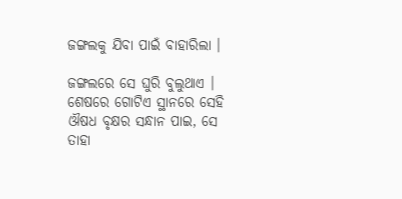ଜଙ୍ଗଲକୁ ଯିବା ପାଇଁ ବାହାରିଲା ।

ଜଙ୍ଗଲରେ ସେ ଘୁରି ବୁଲୁଥାଏ । ଶେଷରେ ଗୋଟିଏ ସ୍ଥାନରେ ସେହି ଔଷଧ ବୃକ୍ଷର ସନ୍ଧାନ ପାଇ, ସେ ତାହା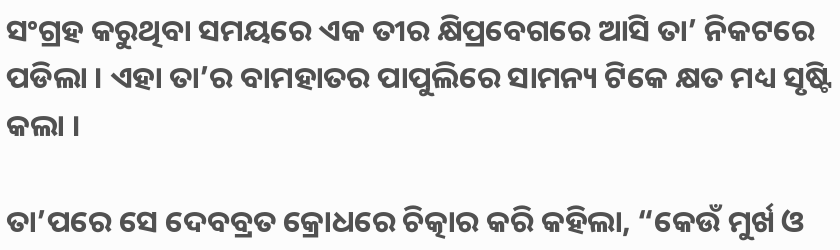ସଂଗ୍ରହ କରୁଥିବା ସମୟରେ ଏକ ତୀର କ୍ଷିପ୍ରବେଗରେ ଆସି ତା’ ନିକଟରେ ପଡିଲା । ଏହା ତା’ର ବାମହାତର ପାପୁଲିରେ ସାମନ୍ୟ ଟିକେ କ୍ଷତ ମଧ୍ୟ ସୃଷ୍ଟି କଲା ।

ତା’ପରେ ସେ ଦେବବ୍ରତ କ୍ରୋଧରେ ଚିତ୍କାର କରି କହିଲା, “କେଉଁ ମୁର୍ଖ ଓ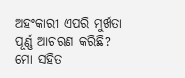ଅହଂକାରୀ ଏପରି ମୁର୍ଖତା ପୂର୍ଣ୍ଣ ଆଚରଣ କରିଛି? ମୋ ସହିତ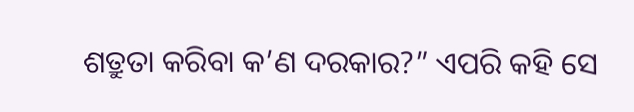ଶତ୍ରୁତା କରିବା କ’ଣ ଦରକାର?” ଏପରି କହି ସେ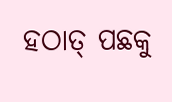ହଠାତ୍ ପଛକୁ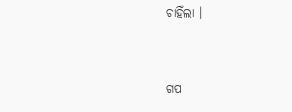ଚାହିଁଲା ।


ଗପ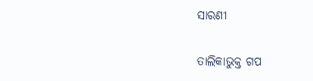ସାରଣୀ

ତାଲିକାଭୁକ୍ତ ଗପ